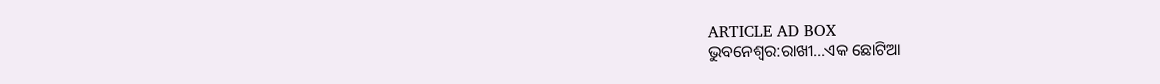ARTICLE AD BOX
ଭୁବନେଶ୍ବର:ରାଖୀ...ଏକ ଛୋଟିଆ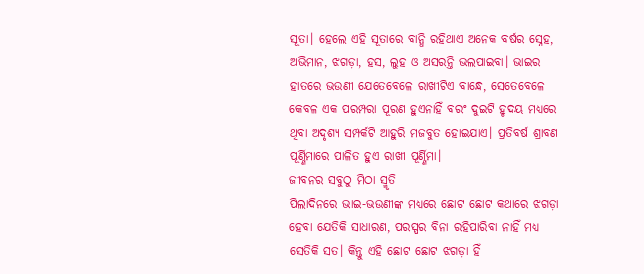ସୂତା। ହେଲେ ଏହି ସୂତାରେ ବାନ୍ଧି ରହିଥାଏ ଅନେକ ବର୍ଷର ସ୍ନେହ, ଅଭିମାନ, ଝଗଡ଼ା, ହସ, ଲୁହ ଓ ଅସରନ୍ତି ଭଲପାଇବା। ଭାଇର ହାତରେ ଭଉଣୀ ଯେତେବେଳେ ରାଖୀଟିଏ ବାନ୍ଧେ, ସେତେବେଳେ କେବଳ ଏକ ପରମ୍ପରା ପୂରଣ ହୁଏନାହିଁ ବରଂ ଦୁଇଟି ହୃଦୟ ମଧ୍ୟରେ ଥିବା ଅଦୃଶ୍ୟ ସମ୍ପର୍କଟି ଆହୁରି ମଜବୁତ ହୋଇଯାଏ। ପ୍ରତିବର୍ଷ ଶ୍ରାବଣ ପୂର୍ଣ୍ଣିମାରେ ପାଳିତ ହୁଏ ରାଖୀ ପୂର୍ଣ୍ଣିମା।
ଜୀବନର ସବୁଠୁ ମିଠା ସ୍ମୃତି
ପିଲାଦିନରେ ଭାଇ-ଭଉଣୀଙ୍କ ମଧ୍ୟରେ ଛୋଟ ଛୋଟ କଥାରେ ଝଗଡ଼ା ହେବା ଯେତିକି ସାଧାରଣ, ପରସ୍ପର ବିନା ରହିପାରିବା ନାହିଁ ମଧ୍ୟ ସେତିକି ସତ। କିନ୍ତୁ ଏହି ଛୋଟ ଛୋଟ ଝଗଡ଼ା ହିଁ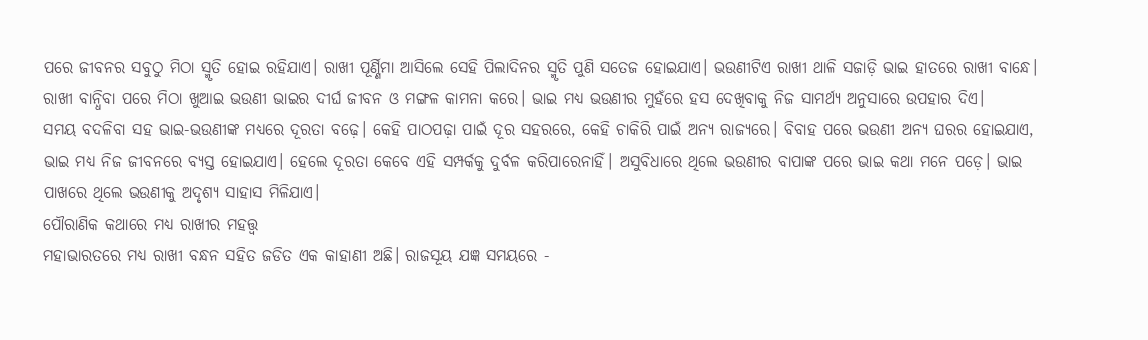ପରେ ଜୀବନର ସବୁଠୁ ମିଠା ସ୍ମୃତି ହୋଇ ରହିଯାଏ। ରାଖୀ ପୂର୍ଣ୍ଣିମା ଆସିଲେ ସେହି ପିଲାଦିନର ସ୍ମୃତି ପୁଣି ସତେଜ ହୋଇଯାଏ। ଭଉଣୀଟିଏ ରାଖୀ ଥାଳି ସଜାଡ଼ି ଭାଇ ହାତରେ ରାଖୀ ବାନ୍ଧେ। ରାଖୀ ବାନ୍ଧିବା ପରେ ମିଠା ଖୁଆଇ ଭଉଣୀ ଭାଇର ଦୀର୍ଘ ଜୀବନ ଓ ମଙ୍ଗଳ କାମନା କରେ। ଭାଇ ମଧ୍ୟ ଭଉଣୀର ମୁହଁରେ ହସ ଦେଖିବାକୁ ନିଜ ସାମର୍ଥ୍ୟ ଅନୁସାରେ ଉପହାର ଦିଏ।
ସମୟ ବଦଳିବା ସହ ଭାଇ-ଭଉଣୀଙ୍କ ମଧ୍ୟରେ ଦୂରତା ବଢ଼େ। କେହି ପାଠପଢ଼ା ପାଇଁ ଦୂର ସହରରେ, କେହି ଚାକିରି ପାଇଁ ଅନ୍ୟ ରାଜ୍ୟରେ। ବିବାହ ପରେ ଭଉଣୀ ଅନ୍ୟ ଘରର ହୋଇଯାଏ, ଭାଇ ମଧ୍ୟ ନିଜ ଜୀବନରେ ବ୍ୟସ୍ତ ହୋଇଯାଏ। ହେଲେ ଦୂରତା କେବେ ଏହି ସମ୍ପର୍କକୁ ଦୁର୍ବଳ କରିପାରେନାହିଁ। ଅସୁବିଧାରେ ଥିଲେ ଭଉଣୀର ବାପାଙ୍କ ପରେ ଭାଇ କଥା ମନେ ପଡ଼େ। ଭାଇ ପାଖରେ ଥିଲେ ଭଉଣୀକୁ ଅଦୃଶ୍ୟ ସାହାସ ମିଳିଯାଏ।
ପୌରାଣିକ କଥାରେ ମଧ୍ୟ ରାଖୀର ମହତ୍ତ୍ୱ
ମହାଭାରତରେ ମଧ୍ୟ ରାଖୀ ବନ୍ଧନ ସହିତ ଜଡିତ ଏକ କାହାଣୀ ଅଛି। ରାଜସୂୟ ଯଜ୍ଞ ସମୟରେ -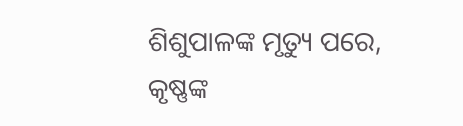ଶିଶୁପାଳଙ୍କ ମୃତ୍ୟୁ ପରେ, କୃଷ୍ଣଙ୍କ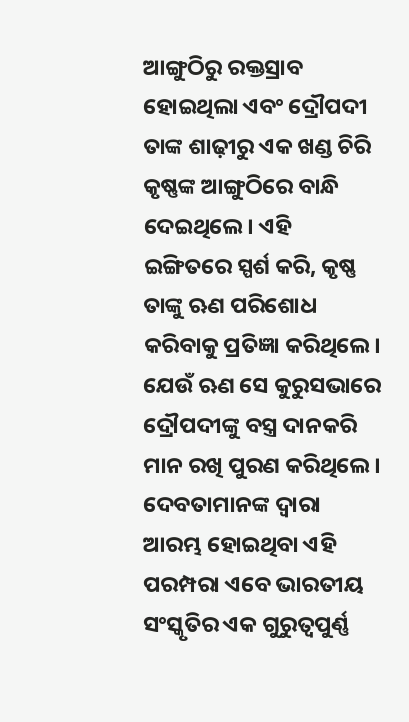ଆଙ୍ଗୁଠିରୁ ରକ୍ତସ୍ରାବ ହୋଇଥିଲା ଏବଂ ଦ୍ରୌପଦୀ ତାଙ୍କ ଶାଢ଼ୀରୁ ଏକ ଖଣ୍ଡ ଚିରି କୃଷ୍ଣଙ୍କ ଆଙ୍ଗୁଠିରେ ବାନ୍ଧି ଦେଇଥିଲେ। ଏହି ଇଙ୍ଗିତରେ ସ୍ପର୍ଶ କରି, କୃଷ୍ଣ ତାଙ୍କୁ ଋଣ ପରିଶୋଧ କରିବାକୁ ପ୍ରତିଜ୍ଞା କରିଥିଲେ। ଯେଉଁ ଋଣ ସେ କୁରୁସଭାରେ ଦ୍ରୌପଦୀଙ୍କୁ ବସ୍ତ୍ର ଦାନକରି ମାନ ରଖି ପୁରଣ କରିଥିଲେ। ଦେବତାମାନଙ୍କ ଦ୍ୱାରା ଆରମ୍ଭ ହୋଇଥିବା ଏହି ପରମ୍ପରା ଏବେ ଭାରତୀୟ ସଂସ୍କୃତିର ଏକ ଗୁରୁତ୍ବପୁର୍ଣ୍ଣ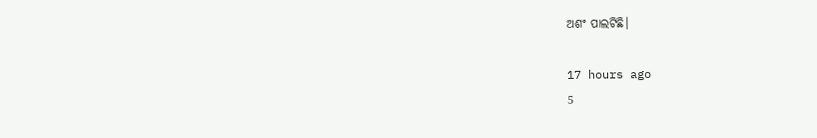ଅଶଂ ପାଲଟିଛି।

17 hours ago
5